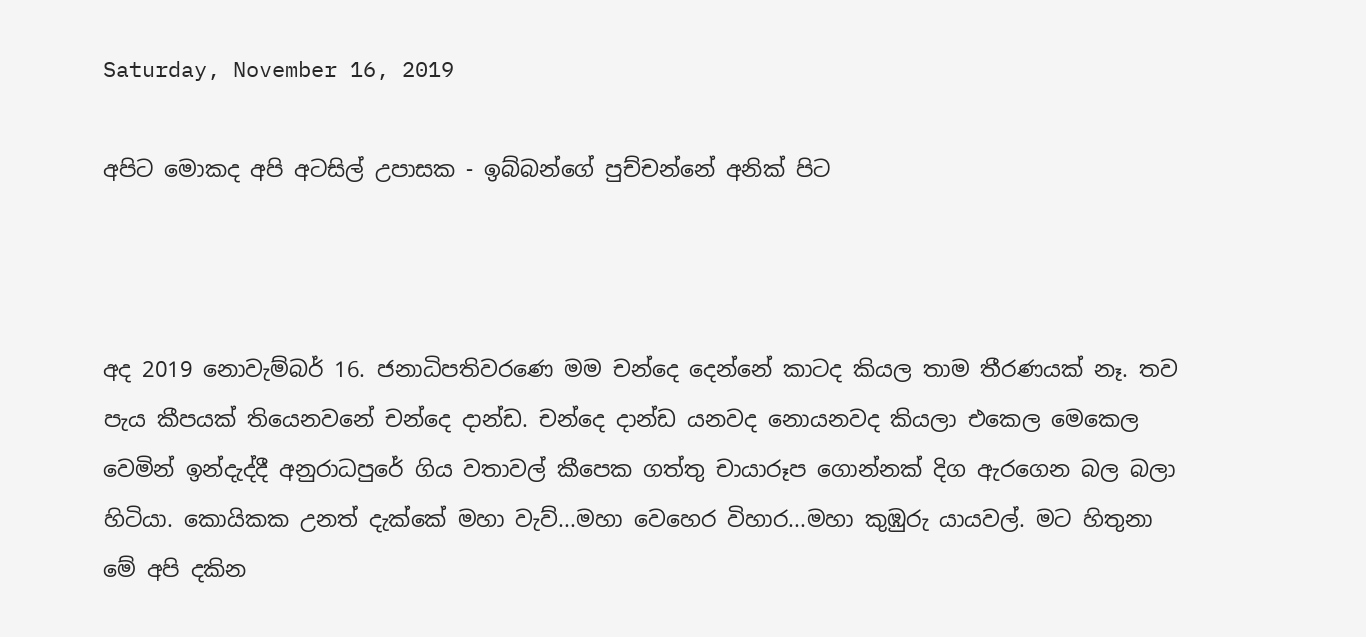Saturday, November 16, 2019

අපිට මොකද අපි අටසිල් උපාසක - ඉබ්බන්ගේ පුච්චන්නේ අනික් පිට



අද 2019 නොවැම්බර් 16. ජනාධිපතිවරණෙ මම චන්දෙ දෙන්නේ කාටද කියල තාම තීරණයක් නෑ. තව පැය කීපයක් තියෙනවනේ චන්දෙ දාන්ඩ. චන්දෙ දාන්ඩ යනවද නොයනවද කියලා එකෙල මෙකෙල වෙමින් ඉන්දැද්දී අනුරාධපුරේ ගිය වතාවල් කීපෙක ගත්තු චායාරූප ගොන්නක් දිග ඇරගෙන බල බලා හිටියා. කොයිකක උනත් දැක්කේ මහා වැව්...මහා වෙහෙර විහාර...මහා කුඹුරු යායවල්. මට හිතුනා මේ අපි දකින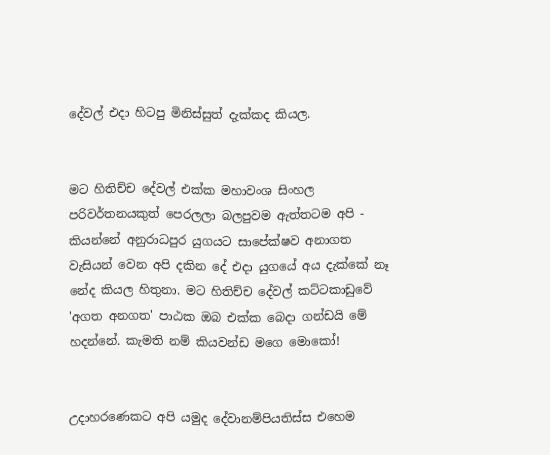දේවල් එදා හිටපු මිනිස්සුත් දැක්කද කියල.


මට හිතිච්ච දේවල් එක්ක මහාවංශ සිංහල පරිවර්තනයකුත් පෙරලලා බලපුවම ඇත්තටම අපි - කියන්නේ අනුරාධපුර යුගයට සාපේක්ෂව අනාගත වැසියන් වෙන අපි දකින දේ එදා යුගයේ අය දැක්කේ නෑ නේද කියල හිතුනා. මට හිතිච්ච දේවල් කට්ටකාඩුවේ 'අගත අනගත' පාඨක ඔබ එක්ක බෙදා ගන්ඩයි මේ හදන්නේ. කැමති නම් කියවන්ඩ මගෙ මොකෝ!


උදාහරණෙකට අපි යමුද දේවානම්පියතිස්ස එහෙම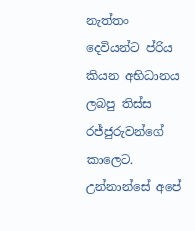නැත්තං දෙවියන්ට ප්රිය කියන අභිධානය ලබපු තිස්ස රජ්ජුරුවන්ගේ කාලෙට. උන්නාන්සේ අපේ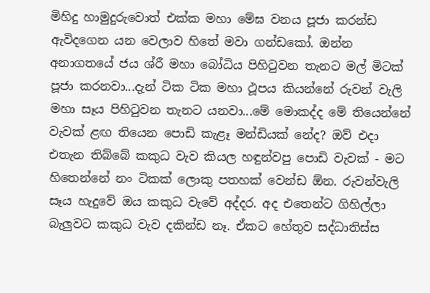මිහිදු හාමුදුරුවොත් එක්ක මහා මේඝ වනය පූජා කරන්ඩ ඇවිදගෙන යන වෙලාව හිතේ මවා ගන්ඩකෝ. ඔන්න අනාගතයේ ජය ශ්රී මහා බෝධිය පිහිටුවන තැනට මල් මිටක් පූජා කරනවා...දැන් ටික ටික මහා ථූපය කියන්නේ රුවන් වැලි මහා සෑය පිහිටුවන තැනට යනවා...මේ මොකද්ද මේ තියෙන්නේ වැවක් ළඟ තියෙන පොඩි කැළෑ මන්ඩියක් නේද? ඔව් එදා එතැන තිබ්බේ කකුධ වැව කියල හඳුන්වපු පොඩි වැවක් - මට හිතෙන්නේ නං ටිකක් ලොකු පතහක් වෙන්ඩ ඕන. රුවන්වැලි සෑය හැදුවේ ඔය කකුධ වැවේ අද්දර. අද එතෙන්ට ගිහිල්ලා බැලුවට කකුධ වැව දකින්ඩ නෑ. ඒකට හේතුව සද්ධාතිස්ස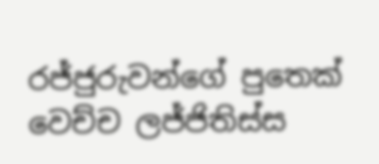රජ්ජුරුවන්ගේ පුතෙක් වෙච්ච ලජ්ජිතිස්ස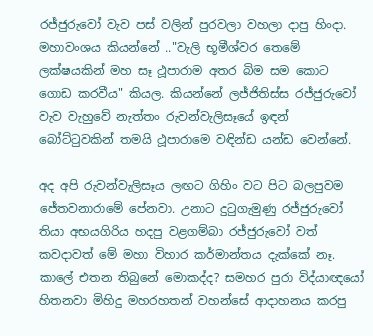රජ්ජුරුවෝ වැව පස් වලින් පුරවලා වහලා දාපු හිංදා. මහාවංශය කියන්නේ .."වැලි භූමීශ්වර තෙමේ ලක්ෂයකින් මහ සෑ ථූපාරාම අතර බිම සම කොට ගොඩ කරවීය" කියල. කියන්නේ ලජ්ජිතිස්ස රජ්ජුරුවෝ වැව වැහුවේ නැත්තං රුවන්වැලිසෑයේ ඉඳන් බෝට්ටුවකින් තමයි ථූපාරාමෙ වඳින්ඩ යන්ඩ වෙන්නේ.

අද අපි රුවන්වැලිසෑය ලඟට ගිහිං වට පිට බලපුවම ජේතවනාරාමේ පේනවා. උනාට දුටුගැමුණු රජ්ජුරුවෝ තියා අභයගිරිය හදපු වළගම්බා රජ්ජුරුවෝ වත් කවදාවත් මේ මහා විහාර කර්මාන්තය දැක්කේ නෑ. කාලේ එතන තිබුනේ මොකද්ද? සමහර පුරා විද්යාඥයෝ හිතනවා මිහිදු මහරහතන් වහන්සේ ආදාහනය කරපු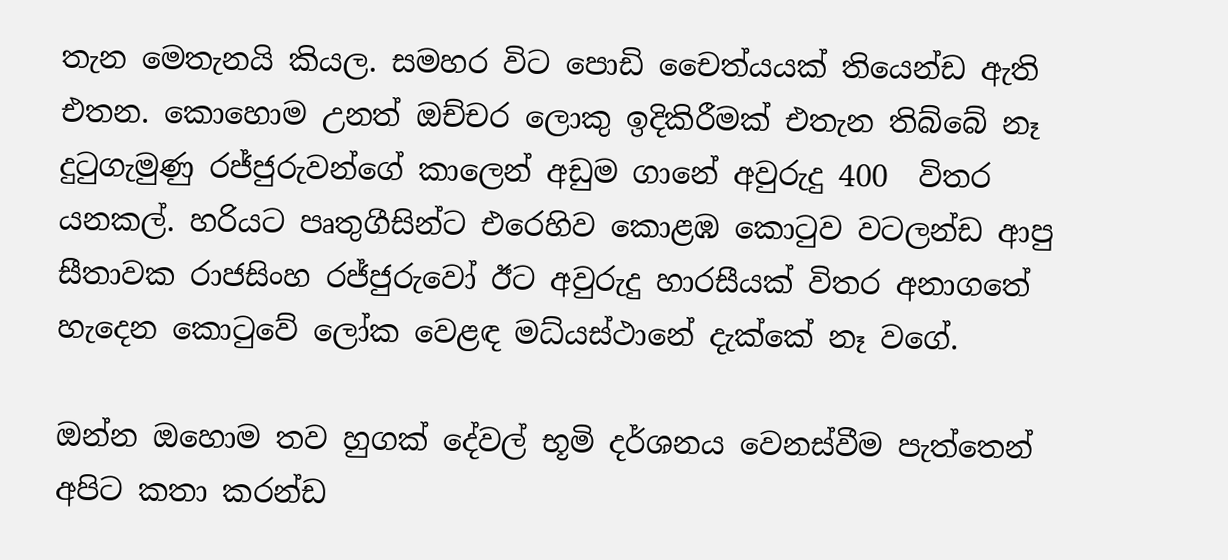තැන මෙතැනයි කියල. සමහර විට පොඩි චෛත්යයක් තියෙන්ඩ ඇති එතන. කොහොම උනත් ඔච්චර ලොකු ඉදිකිරීමක් එතැන තිබ්බේ නෑ දුටුගැමුණු රජ්ජුරුවන්ගේ කාලෙන් අඩුම ගානේ අවුරුදු 400  විතර යනකල්. හරියට පෘතුගීසින්ට එරෙහිව කොළඹ කොටුව වටලන්ඩ ආපු සීතාවක රාජසිංහ රජ්ජුරුවෝ ඊට අවුරුදු හාරසීයක් විතර අනාගතේ හැදෙන කොටුවේ ලෝක වෙළඳ මධ්යස්ථානේ දැක්කේ නෑ වගේ.

ඔන්න ඔහොම තව හුගක් දේවල් භූමි දර්ශනය වෙනස්වීම පැත්තෙන් අපිට කතා කරන්ඩ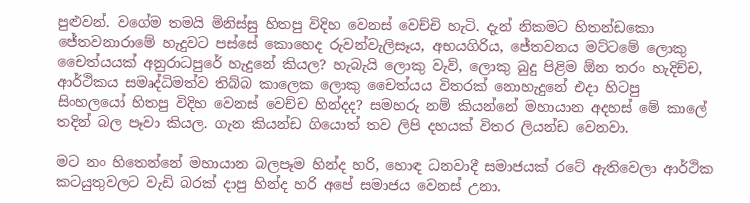පුළුවන්. වගේම තමයි මිනිස්සු හිතපු විදිහ වෙනස් වෙච්චි හැටි. දැන් නිකමට හිතන්ඩකො ජේතවනාරාමේ හැදුවට පස්සේ කොහෙද රුවන්වැලිසෑය, අභයගිරිය, ජේතවනය මට්ටමේ ලොකු චෛත්යයක් අනුරාධපුරේ හැදුනේ කියල? හැබැයි ලොකු වැව්, ලොකු බුදු පිළිම ඕන තරං හැදිච්ච, ආර්ථිකය සමෘද්ධිමත්ව තිබ්බ කාලෙක ලොකු චෛත්යය විතරක් නොහැදුනේ එදා හිටපු සිංහලයෝ හිතපු විදිහ වෙනස් වෙච්ච හින්දද? සමහරු නම් කියන්නේ මහායාන අදහස් මේ කාලේ තදින් බල පෑවා කියල. ගැන කියන්ඩ ගියොත් තව ලිපි දහයක් විතර ලියන්ඩ වෙනවා.

මට නං හිතෙන්නේ මහායාන බලපෑම හින්ද හරි, හොඳ ධනවාදී සමාජයක් රටේ ඇතිවෙලා ආර්ථික කටයුතුවලට වැඩි බරක් දාපු හින්ද හරි අපේ සමාජය වෙනස් උනා.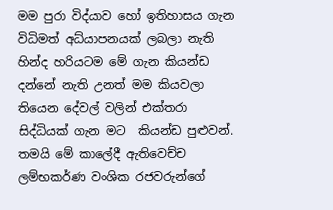මම පුරා විද්යාව හෝ ඉතිහාසය ගැන විධිමත් අධ්යාපනයක් ලබලා නැති හින්ද හරියටම මේ ගැන කියන්ඩ දන්නේ නැති උනත් මම කියවලා තියෙන දේවල් වලින් එක්තරා සිද්ධියක් ගැන මට  කියන්ඩ පුළුවන්. තමයි මේ කාලේදී ඇතිවෙච්ච ලම්භකර්ණ වංශික රජවරුන්ගේ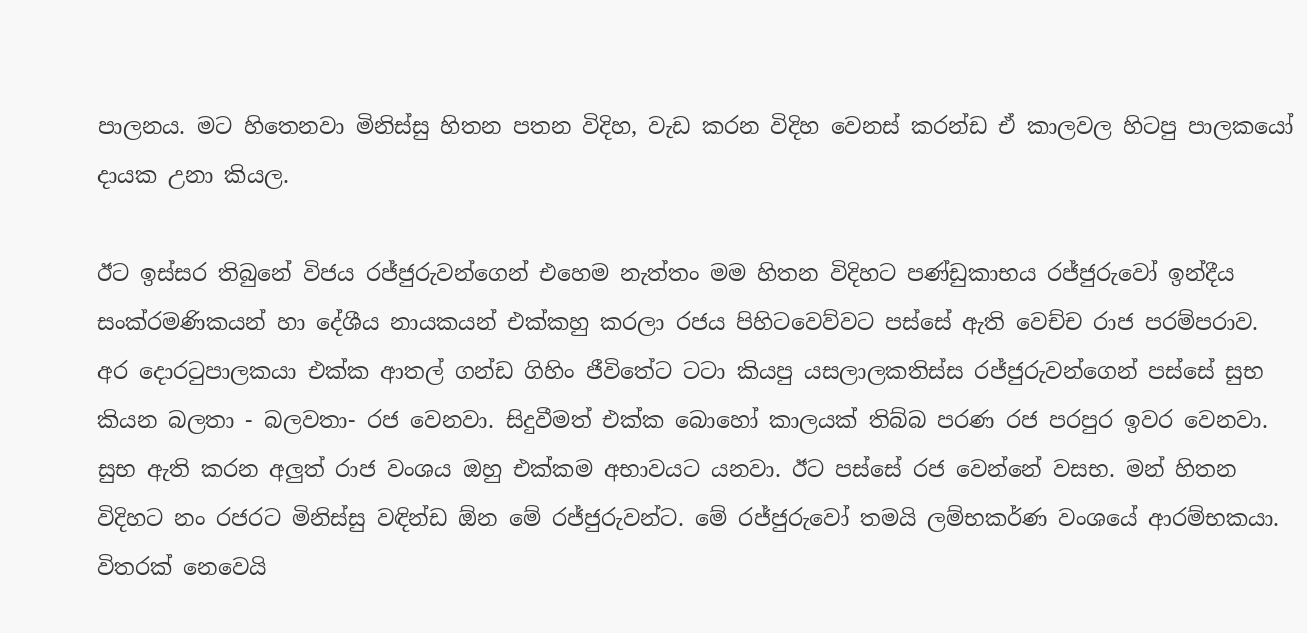පාලනය. මට හිතෙනවා මිනිස්සු හිතන පතන විදිහ, වැඩ කරන විදිහ වෙනස් කරන්ඩ ඒ කාලවල හිටපු පාලකයෝ දායක උනා කියල.

ඊට ඉස්සර තිබුනේ විජය රජ්ජුරුවන්ගෙන් එහෙම නැත්තං මම හිතන විදිහට පණ්ඩුකාභය රජ්ජුරුවෝ ඉන්දීය සංක්රමණිකයන් හා දේශීය නායකයන් එක්කහු කරලා රජය පිහිටවෙව්වට පස්සේ ඇති වෙච්ච රාජ පරම්පරාව. අර දොරටුපාලකයා එක්ක ආතල් ගන්ඩ ගිහිං ජීවිතේට ටටා කියපු යසලාලකතිස්ස රජ්ජුරුවන්ගෙන් පස්සේ සුභ කියන බලතා - බලවතා- රජ වෙනවා. සිදුවීමත් එක්ක බොහෝ කාලයක් තිබ්බ පරණ රජ පරපුර ඉවර වෙනවා. සුභ ඇති කරන අලුත් රාජ වංශය ඔහු එක්කම අභාවයට යනවා. ඊට පස්සේ රජ වෙන්නේ වසභ. මන් හිතන විදිහට නං රජරට මිනිස්සු වඳින්ඩ ඕන මේ රජ්ජුරුවන්ට. මේ රජ්ජුරුවෝ තමයි ලම්භකර්ණ වංශයේ ආරම්භකයා. විතරක් නෙවෙයි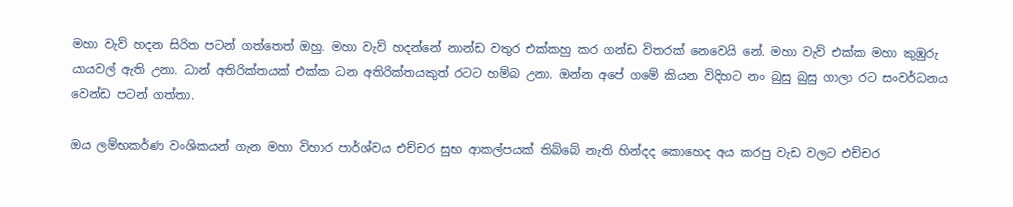මහා වැව් හදන සිරිත පටන් ගත්තෙත් ඔහු. මහා වැව් හදන්නේ නාන්ඩ වතුර එක්කහු කර ගන්ඩ විතරක් නෙවෙයි නේ. මහා වැව් එක්ක මහා කුඹුරු යායවල් ඇති උනා. ධාන් අතිරික්තයක් එක්ක ධන අතිරික්තයකුත් රටට හම්බ උනා. ඔන්න අපේ ගමේ කියන විදිහට නං බුසු බුසු ගාලා රට සංවර්ධනය වෙන්ඩ පටන් ගත්තා.

ඔය ලම්භකර්ණ වංශිකයන් ගැන මහා විහාර පාර්ශ්වය එච්චර සුභ ආකල්පයක් තිබ්බේ නැති හින්දද කොහෙද අය කරපු වැඩ වලට එච්චර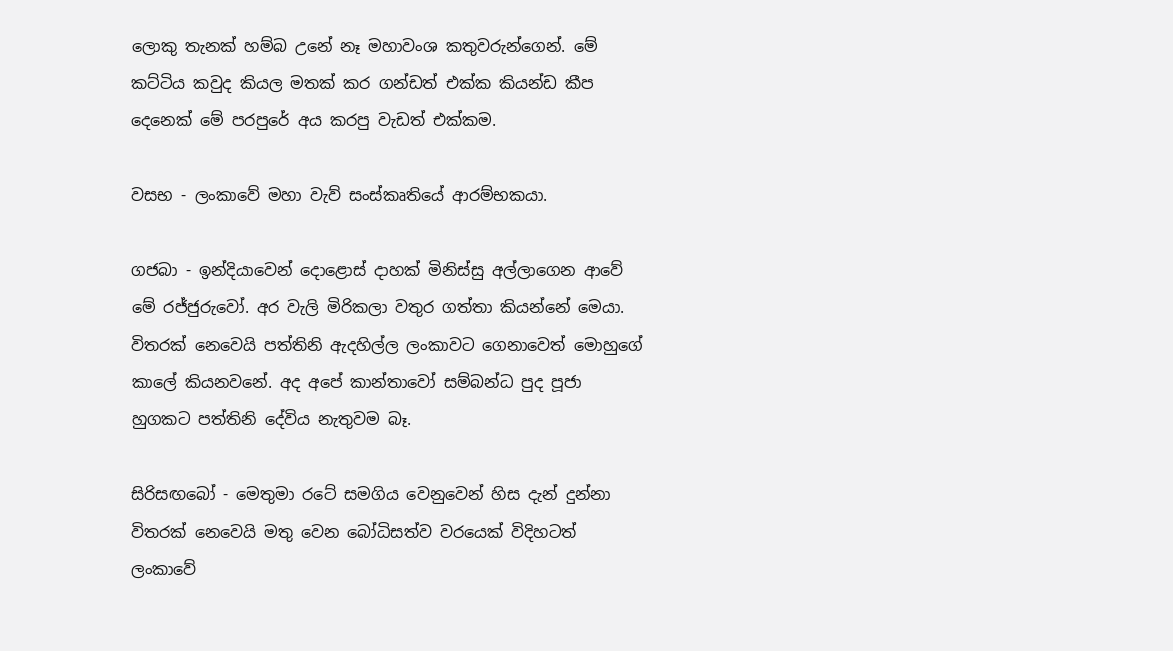ලොකු තැනක් හම්බ උනේ නෑ මහාවංශ කතුවරුන්ගෙන්. මේ කට්ටිය කවුද කියල මතක් කර ගන්ඩත් එක්ක කියන්ඩ කීප දෙනෙක් මේ පරපුරේ අය කරපු වැඩත් එක්කම.

වසභ - ලංකාවේ මහා වැව් සංස්කෘතියේ ආරම්භකයා.

ගජබා - ඉන්දියාවෙන් දොළොස් දාහක් මිනිස්සු අල්ලාගෙන ආවේ මේ රජ්ජුරුවෝ. අර වැලි මිරිකලා වතුර ගත්තා කියන්නේ මෙයා. විතරක් නෙවෙයි පත්තිනි ඇදහිල්ල ලංකාවට ගෙනාවෙත් මොහුගේ කාලේ කියනවනේ. අද අපේ කාන්තාවෝ සම්බන්ධ පුද පූජා හුගකට පත්තිනි දේවිය නැතුවම බෑ.

සිරිසඟබෝ - මෙතුමා රටේ සමගිය වෙනුවෙන් හිස දැන් දුන්නා විතරක් නෙවෙයි මතු වෙන බෝධිසත්ව වරයෙක් විදිහටත් ලංකාවේ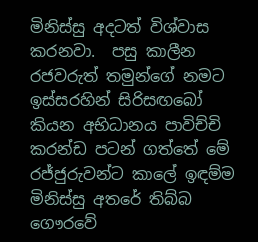මිනිස්සු අදටත් විශ්වාස කරනවා.  පසු කාලීන රජවරුත් තමුන්ගේ නමට ඉස්සරහින් සිරිසඟබෝ කියන අභිධානය පාවිච්චි කරන්ඩ පටන් ගත්තේ මේ රජ්ජුරුවන්ට කාලේ ඉඳම්ම මිනිස්සු අතරේ තිබ්බ ගෞරවේ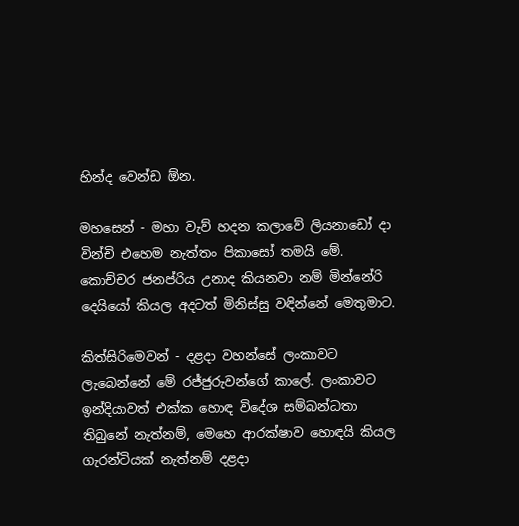හින්ද වෙන්ඩ ඕන.

මහසෙන් - මහා වැව් හදන කලාවේ ලියනාඩෝ දා වින්චි එහෙම නැත්තං පිකාසෝ තමයි මේ. කොච්චර ජනප්රිය උනාද කියනවා නම් මින්නේරි දෙයියෝ කියල අදටත් මිනිස්සු වඳින්නේ මෙතුමාට.

කිත්සිරිමෙවන් - දළදා වහන්සේ ලංකාවට ලැබෙන්නේ මේ රජ්ජුරුවන්ගේ කාලේ. ලංකාවට ඉන්දියාවත් එක්ක හොඳ විදේශ සම්බන්ධතා තිබුනේ නැත්නම්, මෙහෙ ආරක්ෂාව හොඳයි කියල ගැරන්ටියක් නැත්නම් දළදා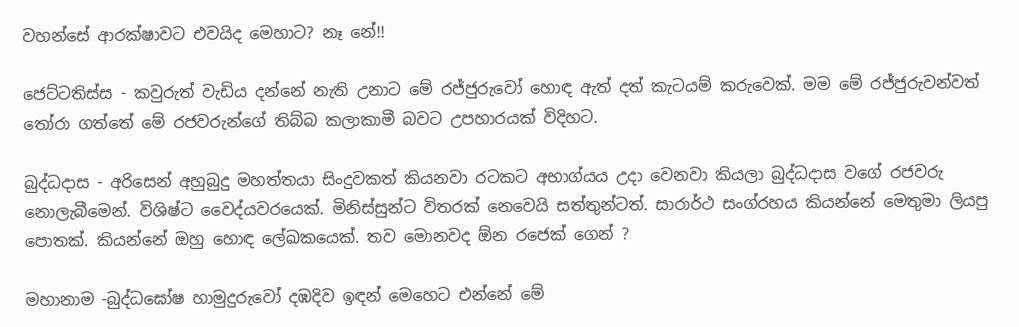වහන්සේ ආරක්ෂාවට එවයිද මෙහාට? නෑ නේ!!

ජෙට්ටතිස්ස - කවුරුත් වැඩිය දන්නේ නැති උනාට මේ රජ්ජුරුවෝ හොඳ ඇත් දත් කැටයම් කරුවෙක්. මම මේ රජ්ජුරුවන්වත් තෝරා ගත්තේ මේ රජවරුන්ගේ තිබ්බ කලාකාමී බවට උපහාරයක් විදිහට.

බුද්ධදාස - අරිසෙන් අහුබුදු මහත්තයා සිංදුවකත් කියනවා රටකට අභාග්යය උදා වෙනවා කියලා බුද්ධදාස වගේ රජවරු නොලැබීමෙන්. විශිෂ්ට වෛද්යවරයෙක්. මිනිස්සුන්ට විතරක් නෙවෙයි සත්තුන්ටත්. සාරාර්ථ සංග්රහය කියන්නේ මෙතුමා ලියපු පොතක්. කියන්නේ ඔහු හොඳ ලේඛකයෙක්. තව මොනවද ඕන රජෙක් ගෙන් ?

මහානාම -බුද්ධඝෝෂ හාමුදුරුවෝ දඹදිව ඉඳන් මෙහෙට එන්නේ මේ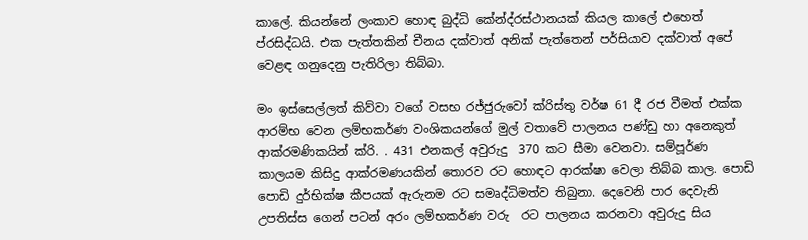කාලේ. කියන්නේ ලංකාව හොඳ බුද්ධි කේන්ද්රස්ථානයක් කියල කාලේ එහෙත් ප්රසිද්ධයි. එක පැත්තකින් චීනය දක්වාත් අනික් පැත්තෙන් පර්සියාව දක්වාත් අපේ වෙළඳ ගනුදෙනු පැතිරිලා තිබ්බා.

මං ඉස්සෙල්ලත් කිව්වා වගේ වසභ රජ්ජුරුවෝ ක්රිස්තු වර්ෂ 61 දී රජ වීමත් එක්ක ආරම්භ වෙන ලම්භකර්ණ වංශිකයන්ගේ මුල් වතාවේ පාලනය පණ්ඩු හා අනෙකුත් ආක්රමණිකයින් ක්රි. . 431 එනකල් අවුරුදු  370 කට සීමා වෙනවා. සම්පූර්ණ කාලයම කිසිදු ආක්රමණයකින් තොරව රට හොඳට ආරක්ෂා වෙලා තිබ්බ කාල. පොඩි පොඩි දුර්භික්ෂ කීපයක් ඇරුනම රට සමෘද්ධිමත්ව තිබුනා. දෙවෙනි පාර දෙවැනි උපතිස්ස ගෙන් පටන් අරං ලම්භකර්ණ වරු  රට පාලනය කරනවා අවුරුදු සිය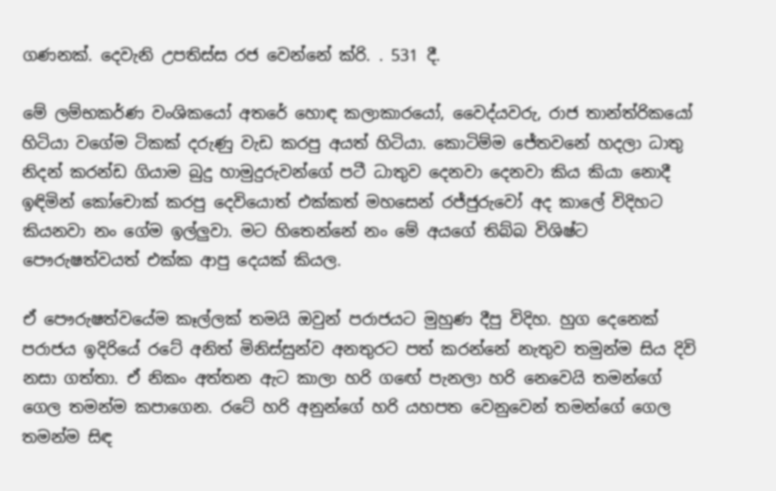ගණනක්. දෙවැනි උපතිස්ස රජ වෙන්නේ ක්රි. . 531 දී.

මේ ලම්භකර්ණ වංශිකයෝ අතරේ හොඳ කලාකාරයෝ, වෛද්යවරු, රාජ තාන්ත්රිකයෝ හිටියා වගේම ටිකක් දරුණු වැඩ කරපු අයත් හිටියා. කොටිම්ම ජේතවනේ හදලා ධාතු නිදන් කරන්ඩ ගියාම බුදු හාමුදුරුවන්ගේ පටී ධාතුව දෙනවා දෙනවා කිය කියා නොදී ඉඳිමින් කෝචොක් කරපු දෙවියොත් එක්කත් මහසෙන් රජ්ජුරුවෝ අද කාලේ විදිහට කියනවා නං ගේම ඉල්ලුවා. මට හිතෙන්නේ නං මේ අයගේ තිබ්බ විශිෂ්ට පෞරුෂත්වයත් එක්ක ආපු දෙයක් කියල.

ඒ පෞරුෂත්වයේම කෑල්ලක් තමයි ඔවුන් පරාජයට මුහුණ දීපු විදිහ. හුග දෙනෙක් පරාජය ඉදිරියේ රටේ අනිත් මිනිස්සුන්ව අනතුරට පත් කරන්නේ නැතුව තමුන්ම සිය දිවි නසා ගත්තා. ඒ නිකං අත්තන ඇට කාලා හරි ගඟේ පැනලා හරි නෙවෙයි තමන්ගේ ගෙල තමන්ම කපාගෙන. රටේ හරි අනුන්ගේ හරි යහපත වෙනුවෙන් තමන්ගේ ගෙල තමන්ම සිඳ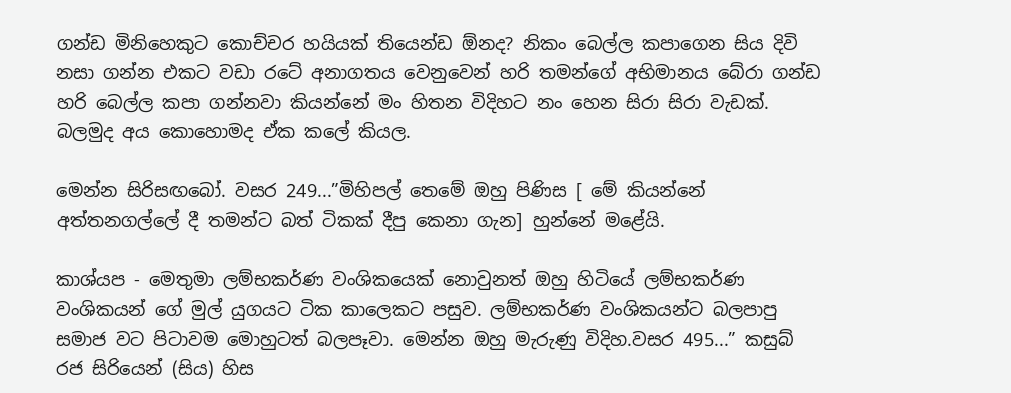ගන්ඩ මිනිහෙකුට කොච්චර හයියක් තියෙන්ඩ ඕනද? නිකං බෙල්ල කපාගෙන සිය දිවි නසා ගන්න එකට වඩා රටේ අනාගතය වෙනුවෙන් හරි තමන්ගේ අභිමානය බේරා ගන්ඩ හරි බෙල්ල කපා ගන්නවා කියන්නේ මං හිතන විදිහට නං හෙන සිරා සිරා වැඩක්. බලමුද අය කොහොමද ඒක කලේ කියල.

මෙන්න සිරිසඟබෝ. වසර 249...”මිහිපල් තෙමේ ඔහු පිණිස [ මේ කියන්නේ අත්තනගල්ලේ දී තමන්ට බත් ටිකක් දීපු කෙනා ගැන] හුන්නේ මළේයි.

කාශ්යප - මෙතුමා ලම්භකර්ණ වංශිකයෙක් නොවුනත් ඔහු හිටියේ ලම්භකර්ණ වංශිකයන් ගේ මුල් යුගයට ටික කාලෙකට පසුව. ලම්භකර්ණ වංශිකයන්ට බලපාපු සමාජ වට පිටාවම මොහුටත් බලපෑවා. මෙන්න ඔහු මැරුණු විදිහ.වසර 495...” කසුබ් රජ සිරියෙන් (සිය) හිස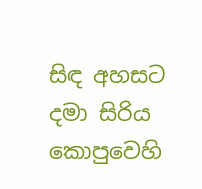සිඳ අහසට දමා සිරිය කොපුවෙහි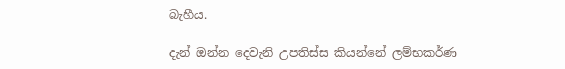බැහීය.

දැන් ඔන්න දෙවැනි උපතිස්ස කියන්නේ ලම්භකර්ණ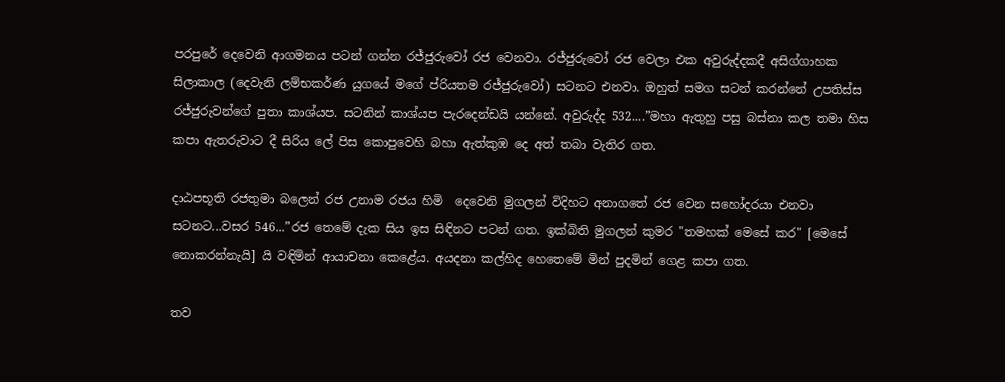පරපුරේ දෙවෙනි ආගමනය පටන් ගන්න රජ්ජුරුවෝ රජ වෙනවා. රජ්ජුරුවෝ රජ වෙලා එක අවුරුද්දකදී අසිග්ගාහක සිලාකාල (දෙවැනි ලම්භකර්ණ යුගයේ මගේ ප්රියතම රජ්ජුරුවෝ) සටනට එනවා. ඔහුත් සමග සටන් කරන්නේ උපතිස්ස රජ්ජුරුවන්ගේ පුතා කාශ්යප. සටනින් කාශ්යප පැරදෙන්ඩයි යන්නේ. අවුරුද්ද 532....”මහා ඇතුහු පසු බස්නා කල තමා හිස කපා ඇතරුවාට දී සිරිය ලේ පිස කොපුවෙහි බහා ඇත්කුඹ දෙ අත් තබා වැතිර ගත.

දාඨපභූති රජතුමා බලෙන් රජ උනාම රජය හිමි  දෙවෙනි මුගලන් විදිහට අනාගතේ රජ වෙන සහෝදරයා එනවා සටනට...වසර 546...”රජ තෙමේ දැක සිය ඉස සිඳිනට පටන් ගත. ඉක්බිති මුගලන් කුමර "තමහක් මෙසේ කර" [මෙසේ නොකරන්නැයි] යි වඳිමින් ආයාචනා කෙළේය. අයදනා කල්හිද හෙතෙමේ මින් පුදමින් ගෙළ කපා ගත.

තව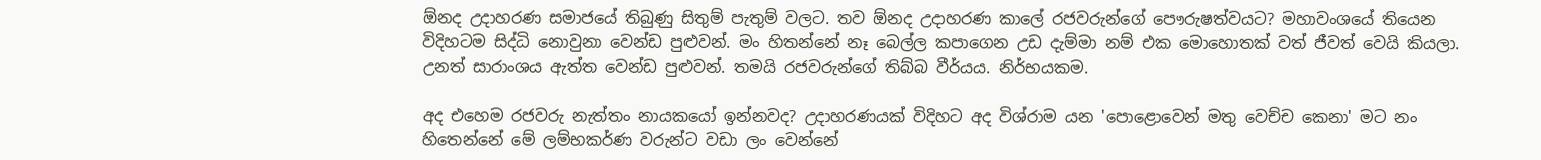ඕනද උදාහරණ සමාජයේ තිබුණු සිතුම් පැතුම් වලට. තව ඕනද උදාහරණ කාලේ රජවරුන්ගේ පෞරුෂත්වයට? මහාවංශයේ තියෙන විදිහටම සිද්ධි නොවුනා වෙන්ඩ පුළුවන්. මං හිතන්නේ නෑ බෙල්ල කපාගෙන උඩ දැම්මා නම් එක මොහොතක් වත් ජීවත් වෙයි කියලා. උනත් සාරාංශය ඇත්ත වෙන්ඩ පුළුවන්. තමයි රජවරුන්ගේ තිබ්බ වීර්යය. නිර්භයකම.

අද එහෙම රජවරු නැත්තං නායකයෝ ඉන්නවද? උදාහරණයක් විදිහට අද විශ්රාම යන 'පොළොවෙන් මතු වෙච්ච කෙනා' මට නං හිතෙන්නේ මේ ලම්භකර්ණ වරුන්ට වඩා ලං වෙන්නේ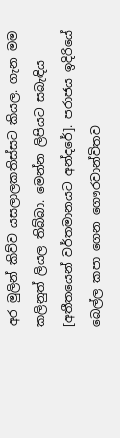අර මුලින් කිව්ව යසලාලකතිස්සට කියල. ගැන මම කලිනුත් ලියල තිබ්බා. මෙන්න ලිපියට සබැඳිය [අතීතයෙන් වර්තමානයට අන්දරේ]. පරාජය ඉදිරියේ බෙල්ල කපා ගෙන ගෞරවාන්විතව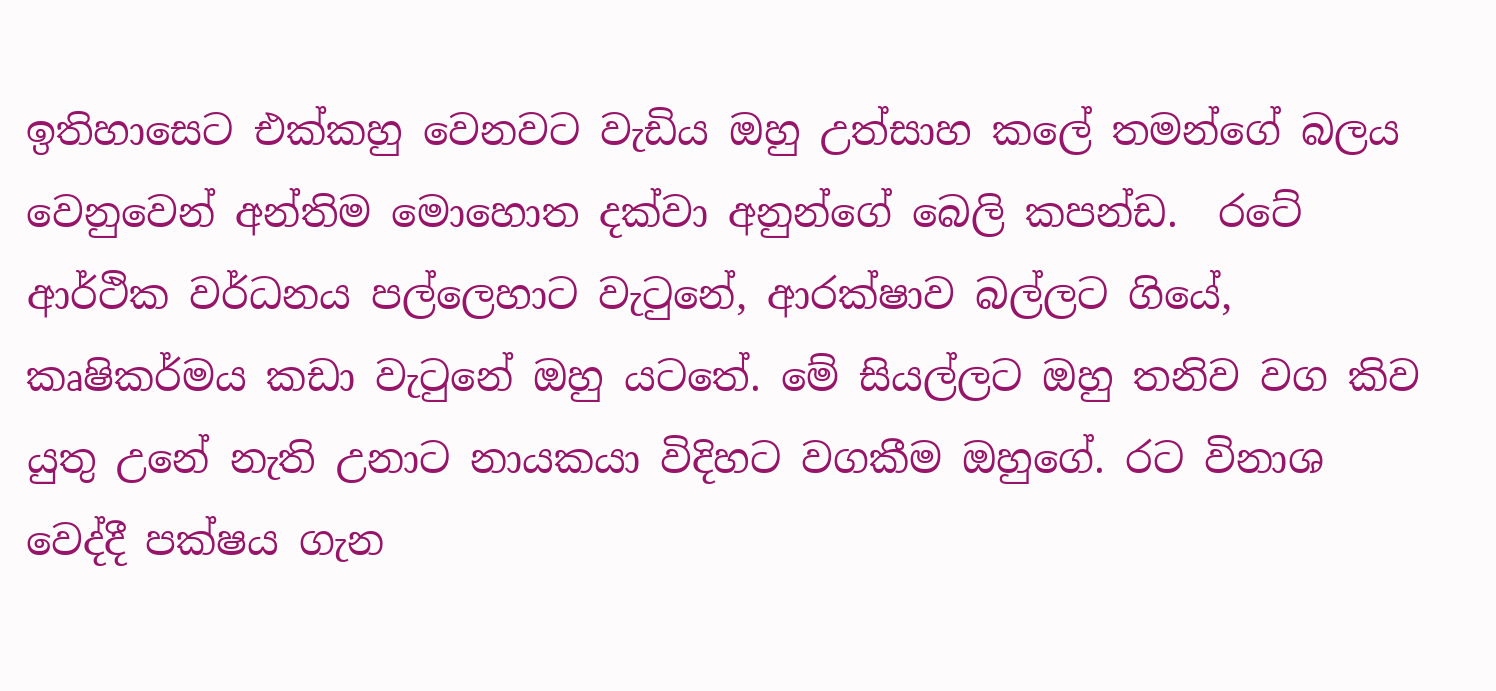ඉතිහාසෙට එක්කහු වෙනවට වැඩිය ඔහු උත්සාහ කලේ තමන්ගේ බලය වෙනුවෙන් අන්තිම මොහොත දක්වා අනුන්ගේ බෙලි කපන්ඩ.  රටේ ආර්ථික වර්ධනය පල්ලෙහාට වැටුනේ, ආරක්ෂාව බල්ලට ගියේ, කෘෂිකර්මය කඩා වැටුනේ ඔහු යටතේ. මේ සියල්ලට ඔහු තනිව වග කිව යුතු උනේ නැති උනාට නායකයා විදිහට වගකීම ඔහුගේ. රට විනාශ වෙද්දී පක්ෂය ගැන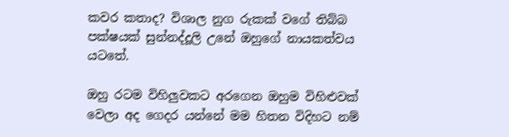කවර කතාද? විශාල නුග රුකක් වගේ තිබ්බ පක්ෂයක් සුන්නද්දූලි උනේ ඔහුගේ නායකත්වය යටතේ.

ඔහු රටම විහිලුවකට අරගෙන ඔහුම විහිළුවක් වෙලා අද ගෙදර යන්නේ මම හිතන විදිහට නම්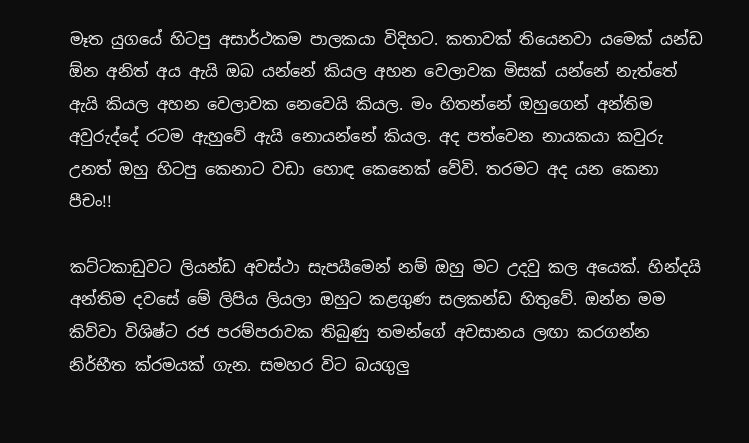මෑත යුගයේ හිටපු අසාර්ථකම පාලකයා විදිහට. කතාවක් තියෙනවා යමෙක් යන්ඩ ඕන අනිත් අය ඇයි ඔබ යන්නේ කියල අහන වෙලාවක මිසක් යන්නේ නැත්තේ ඇයි කියල අහන වෙලාවක නෙවෙයි කියල. මං හිතන්නේ ඔහුගෙන් අන්තිම අවුරුද්දේ රටම ඇහුවේ ඇයි නොයන්නේ කියල. අද පත්වෙන නායකයා කවුරු උනත් ඔහු හිටපු කෙනාට වඩා හොඳ කෙනෙක් වේවි. තරමට අද යන කෙනා පීචං!!

කට්ටකාඩුවට ලියන්ඩ අවස්ථා සැපයීමෙන් නම් ඔහු මට උදවු කල අයෙක්. හින්දයි අන්තිම දවසේ මේ ලිපිය ලියලා ඔහුට කළගුණ සලකන්ඩ හිතුවේ. ඔන්න මම කිව්වා විශිෂ්ට රජ පරම්පරාවක තිබුණු තමන්ගේ අවසානය ලඟා කරගන්න නිර්භීත ක්රමයක් ගැන. සමහර විට බයගුලු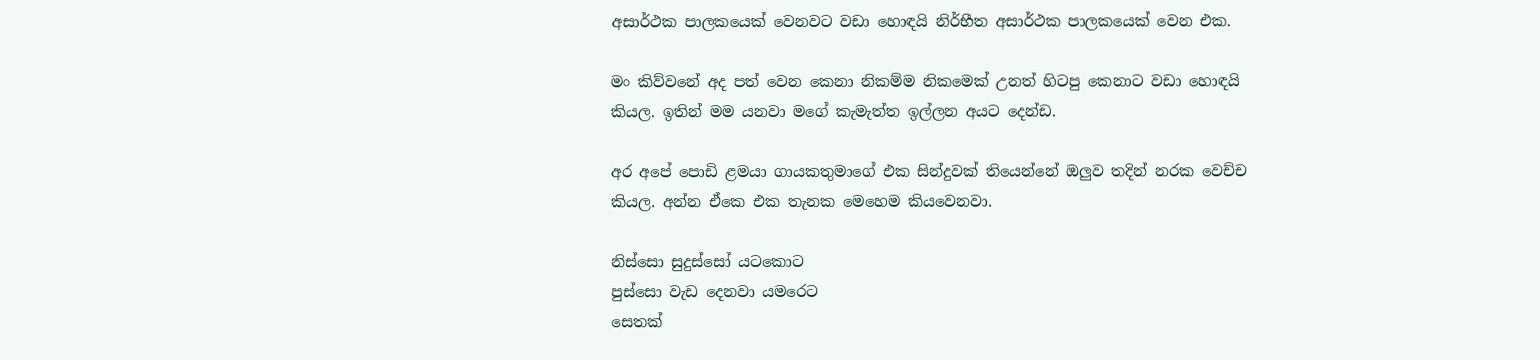අසාර්ථක පාලකයෙක් වෙනවට වඩා හොඳයි නිර්භීත අසාර්ථක පාලකයෙක් වෙන එක.

මං කිව්වනේ අද පත් වෙන කෙනා නිකම්ම නිකමෙක් උනත් හිටපු කෙනාට වඩා හොඳයි කියල. ඉතින් මම යනවා මගේ කැමැත්ත ඉල්ලන අයට දෙන්ඩ.

අර අපේ පොඩි ළමයා ගායකතුමාගේ එක සින්දුවක් තියෙන්නේ ඔලුව තදින් නරක වෙච්ච කියල. අන්න ඒකෙ එක තැනක මෙහෙම කියවෙනවා.

නිස්සො සුදුස්සෝ යටකොට
පුස්සො වැඩ දෙනවා යමරෙට
සෙතක්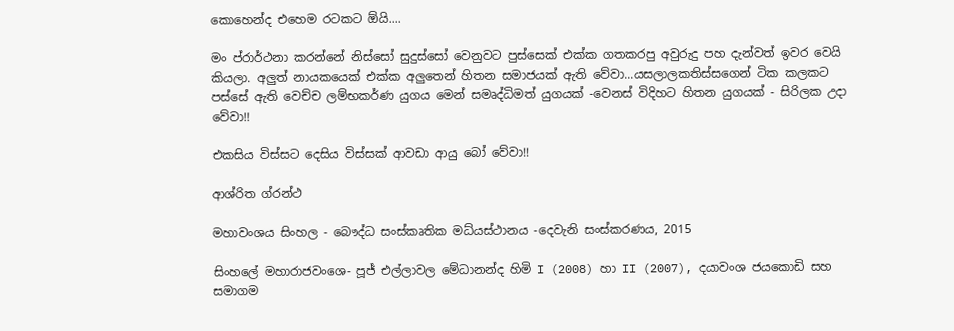කොහෙන්ද එහෙම රටකට ඕයි....

මං ප්රාර්ථනා කරන්නේ නිස්සෝ සුදුස්සෝ වෙනුවට පුස්සෙක් එක්ක ගතකරපු අවුරුදු පහ දැන්වත් ඉවර වෙයි කියලා. අලුත් නායකයෙක් එක්ක අලුතෙන් හිතන සමාජයක් ඇති වේවා...යසලාලකතිස්සගෙන් ටික කලකට පස්සේ ඇති වෙච්ච ලම්භකර්ණ යුගය මෙන් සමෘද්ධිමත් යුගයක් -වෙනස් විදිහට හිතන යුගයක් - සිරිලක උදා වේවා!!

එකසිය විස්සට දෙසිය විස්සක් ආවඩා ආයු බෝ වේවා!!

ආශ්රිත ග්රන්ථ

මහාවංශය සිංහල - බෞද්ධ සංස්කෘතික මධ්යස්ථානය -දෙවැනි සංස්කරණය, 2015

සිංහලේ මහාරාජවංශෙ- පූජ් එල්ලාවල මේධානන්ද හිමි I (2008) හා II (2007), දයාවංශ ජයකොඩි සහ සමාගම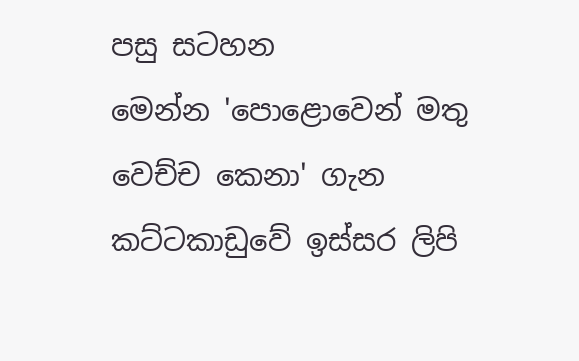පසු සටහන
මෙන්න 'පොළොවෙන් මතු වෙච්ච කෙනා' ගැන කට්ටකාඩුවේ ඉස්සර ලිපි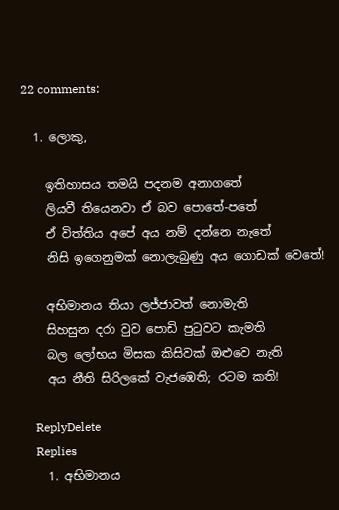22 comments:

  1. ලොකු,

    ඉතිහාසය තමයි පදනම අනාගතේ
    ලියවී තියෙනවා ඒ බව පොතේ-පතේ
    ඒ විත්තිය අපේ අය නම් දන්නෙ නැතේ
    නිසි ඉගෙනුමක් නොලැබුණු අය ගොඩක් වෙතේ!

    අභිමානය තියා ලජ්ජාවත් නොමැති
    සිහසුන දරා වුව පොඩි පුටුවට කැමති
    බල ලෝභය මිසක කිසිවක් ඔළුවෙ නැති
    අය නීති සිරිලකේ වැජඹෙති; රටම කති!

    ReplyDelete
    Replies
    1. අභිමානය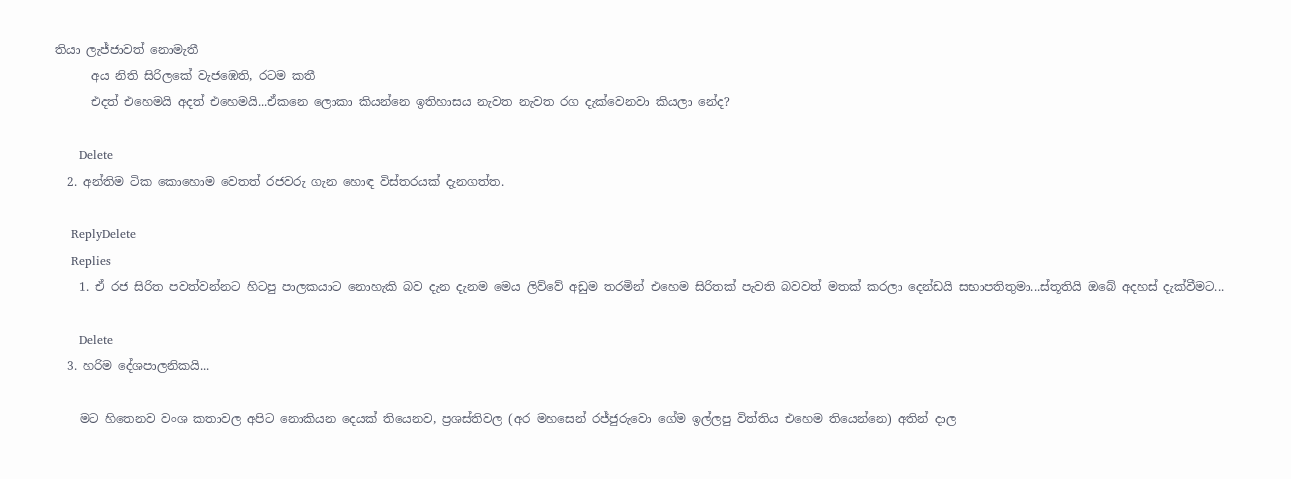තියා ලැජ්ජාවත් නොමැතී
      අය නිති සිරිලකේ වැජඹෙති, රටම කතී
      එදත් එහෙමයි අදත් එහෙමයි...ඒකනෙ ලොකා කියන්නෙ ඉතිහාසය නැවත නැවත රග දැක්වෙනවා කියලා නේද?

      Delete
  2. අන්තිම ටික කොහොම වෙතත් රජවරු ගැන හොඳ විස්තරයක් දැනගත්ත.

    ReplyDelete
    Replies
    1. ඒ රජ සිරිත පවත්වන්නට හිටපු පාලකයාට නොහැකි බව දැන දැනම මෙය ලිව්වේ අඩුම තරමින් එහෙම සිරිතක් පැවති බවවත් මතක් කරලා දෙන්ඩයි සභාපතිතුමා...ස්තූතියි ඔබේ අදහස් දැක්වීමට...

      Delete
  3. හරිම දේශපාලනිකයි...

    මට හිතෙනව වංශ කතාවල අපිට නොකියන දෙයක් තියෙනව, ප්‍රශස්තිවල (අර මහසෙන් රජ්ජුරුවො ගේම ඉල්ලපු විත්තිය එහෙම තියෙන්නෙ) අතින් දාල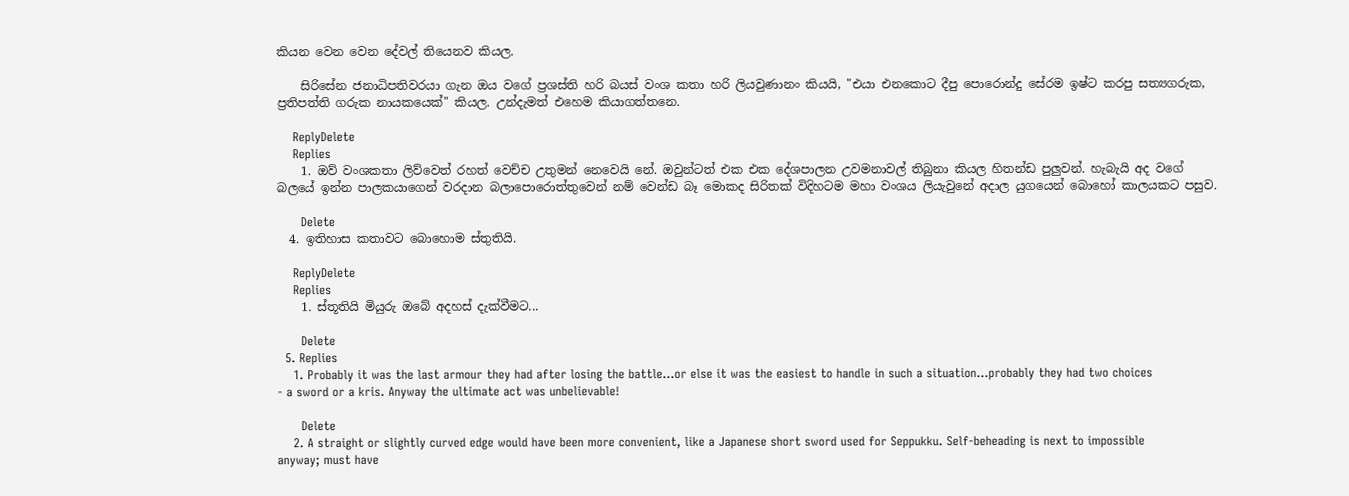කියන වෙන වෙන දේවල් තියෙනව කියල.

    සිරිසේන ජනාධිපතිවරයා ගැන ඔය වගේ ප්‍රශස්ති හරි බයස් වංශ කතා හරි ලියවුණානං කියයි, "එයා එනකොට දීපු පොරොන්දු සේරම ඉෂ්ට කරපු සත්‍යගරුක, ප්‍රතිපත්ති ගරුක නායකයෙක්" කියල. උන්දැමත් එහෙම කියාගත්තනෙ.

    ReplyDelete
    Replies
    1. ඔව් වංශකතා ලිව්වෙත් රහත් වෙච්ච උතුමන් නෙවෙයි නේ. ඔවුන්ටත් එක එක දේශපාලන උවමනාවල් තිබුනා කියල හිතන්ඩ පුලුවන්. හැබැයි අද වගේ බලයේ ඉන්න පාලකයාගෙන් වරදාන බලාපොරොත්තුවෙන් නම් වෙන්ඩ බෑ මොකද සිරිතක් විදිහටම මහා වංශය ලියැවුනේ අදාල යුගයෙන් බොහෝ කාලයකට පසුව.

      Delete
  4. ඉතිහාස කතාවට බොහොම ස්තුතියි.

    ReplyDelete
    Replies
    1. ස්තූතියි මියුරු ඔබේ අදහස් දැක්වීමට...

      Delete
  5. Replies
    1. Probably it was the last armour they had after losing the battle...or else it was the easiest to handle in such a situation...probably they had two choices - a sword or a kris. Anyway the ultimate act was unbelievable!

      Delete
    2. A straight or slightly curved edge would have been more convenient, like a Japanese short sword used for Seppukku. Self-beheading is next to impossible anyway; must have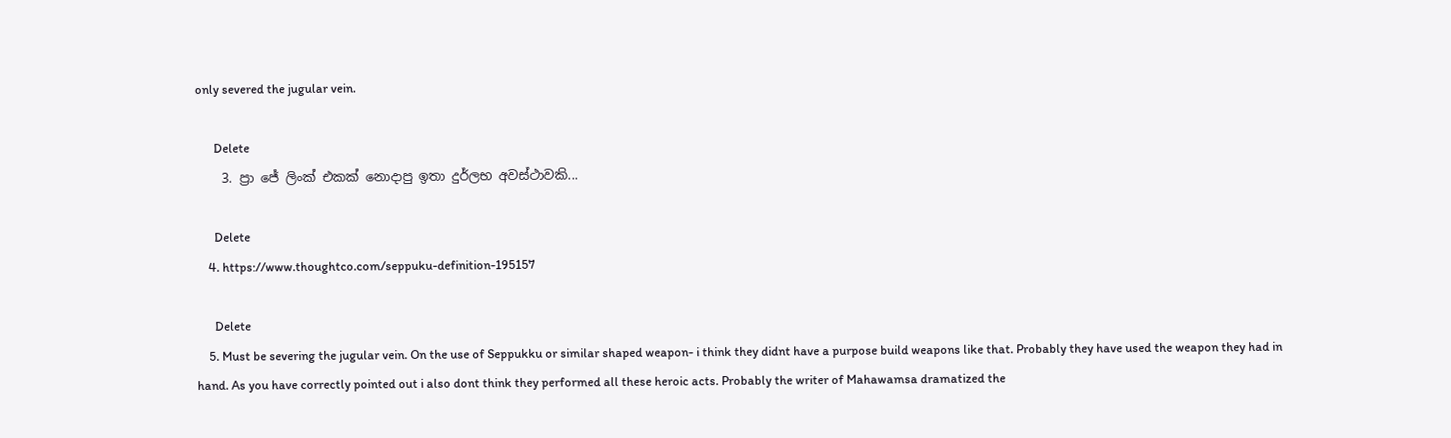only severed the jugular vein.

      Delete
    3. ප්‍රා ජේ ලිංක් එකක් නොදාපු ඉතා දුර්ලභ අවස්ථාවකි...

      Delete
    4. https://www.thoughtco.com/seppuku-definition-195157

      Delete
    5. Must be severing the jugular vein. On the use of Seppukku or similar shaped weapon- i think they didnt have a purpose build weapons like that. Probably they have used the weapon they had in hand. As you have correctly pointed out i also dont think they performed all these heroic acts. Probably the writer of Mahawamsa dramatized the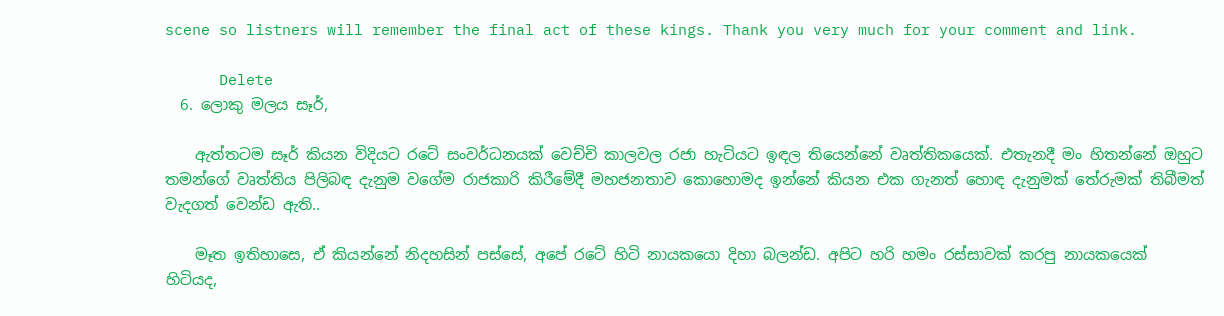scene so listners will remember the final act of these kings. Thank you very much for your comment and link.

      Delete
  6. ලොකු මලය සෑර්,

    ඇත්තටම සෑර් කියන විදියට රටේ සංවර්ධනයක් වෙච්චි කාලවල රජා හැටියට ඉඳල තියෙන්නේ වෘත්තිකයෙක්. එතැනදී මං හිතන්නේ ඔහුට තමන්ගේ වෘත්තිය පිලිබඳ දැනුම වගේම රාජකාරි කිරීමේදී මහජනතාව කොහොමද ඉන්නේ කියන එක ගැනත් හොඳ දැනුමක් තේරුමක් තිබීමත් වැදගත් වෙන්ඩ ඇති..

    මෑත ඉතිහාසෙ, ඒ කියන්නේ නිදහසින් පස්සේ, අපේ රටේ හිටි නායකයො දිහා බලන්ඩ. අපිට හරි හමං රස්සාවක් කරපු නායකයෙක් හිටියද,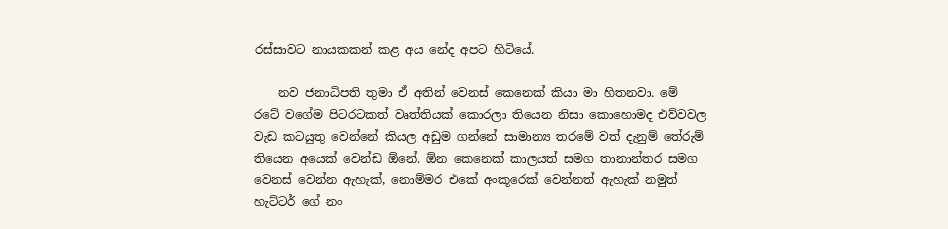රස්සාවට නායකකන් කළ අය නේද අපට හිටියේ.

    නව ජනාධිපති තුමා ඒ අතින් වෙනස් කෙනෙක් කියා මා හිතනවා. මේ රටේ වගේම පිටරටකත් වෘත්තියක් කොරලා තියෙන නිසා කොහොමද එව්වවල වැඩ කටයුතු වෙන්නේ කියල අඩුම ගන්නේ සාමාන්‍ය තරමේ වත් දැනුම් තේරුම් තියෙන අයෙක් වෙන්ඩ ඕනේ. ඕන කෙනෙක් කාලයත් සමග තානාන්තර සමග වෙනස් වෙන්න ඇහැක්, නොම්මර එකේ අංකූරෙක් වෙන්නත් ඇහැක් නමුත් හැට්ටර් ගේ නං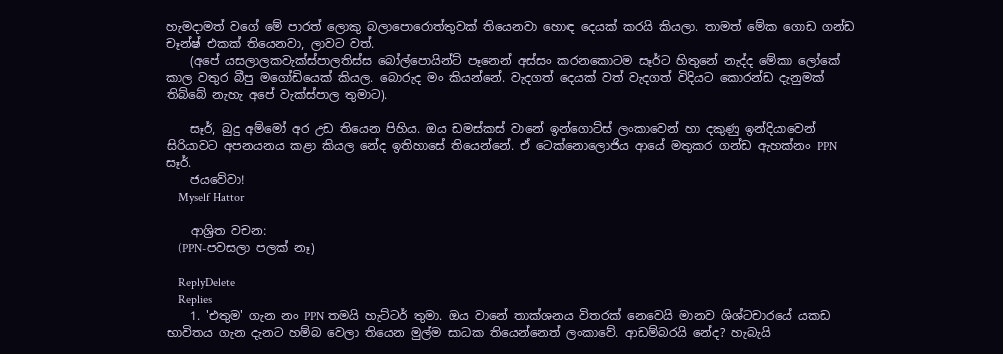හැමදාමත් වගේ මේ පාරත් ලොකු බලාපොරොත්තුවක් තියෙනවා හොඳ දෙයක් කරයි කියලා. තාමත් මේක ගොඩ ගන්ඩ චෑන්ෂ් එකක් තියෙනවා, ලාවට වත්.
    (අපේ යසලාලකවැක්ස්පාලතිස්ස බෝල්පොයින්ට් පෑනෙන් අස්සං කරනකොටම සෑර්ට හිතුනේ නැද්ද මේකා ලෝකේ කාල වතුර බීපු මගෝඩියෙක් කියල. බොරුද මං කියන්නේ. වැදගත් දෙයක් වත් වැදගත් විදියට කොරන්ඩ දැනුමක් තිබ්බේ නැහැ අපේ වැක්ස්පාල තුමාට).

    සෑර්, බුදු අම්මෝ අර උඩ තියෙන පිහිය. ඔය ඩමස්කස් වානේ ඉන්ගොට්ස් ලංකාවෙන් හා දකුණු ඉන්දියාවෙන් සිරියාවට අපනයනය කළා කියල නේද ඉතිහාසේ තියෙන්නේ. ඒ ටෙක්නොලොජිය ආයේ මතුකර ගන්ඩ ඇහක්නං PPN සෑර්.
    ජයවේවා!
    Myself Hattor

    ආශ්‍රිත වචන:
    (PPN-පවසලා පලක් නෑ)

    ReplyDelete
    Replies
    1. 'එතුම' ගැන නං PPN තමයි හැට්ටර් තුමා. ඔය වානේ තාක්ශනය විතරක් නෙවෙයි මානව ශිශ්ටචාරයේ යකඩ භාවිතය ගැන දැනට හම්බ වෙලා තියෙන මුල්ම සාධක තියෙන්නෙත් ලංකාවේ. ආඩම්බරයි නේද? හැබැයි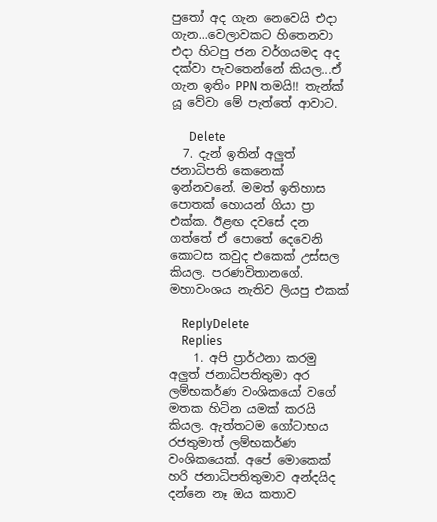පුතෝ අද ගැන නෙවෙයි එදා ගැන...වෙලාවකට හිතෙනවා එදා හිටපු ජන වර්ගයමද අද දක්වා පැවතෙන්නේ කියල...ඒ ගැන ඉතිං PPN තමයි!! තැන්ක් යූ වේවා මේ පැත්තේ ආවාට.

      Delete
  7. දැන් ඉතින් අලුත් ජනාධිපති කෙනෙක් ඉන්නවනේ. මමත් ඉතිහාස පොතක් හොයන් ගියා ප්‍රා එක්ක. ඊළඟ දවසේ දන ගත්තේ ඒ පොතේ දෙවෙනි කොටස කවුද එකෙක් උස්සල කියල. පරණවිතානගේ. මහාවංශය නැතිව ලියපු එකක්

    ReplyDelete
    Replies
    1. අපි ප්‍රාර්ථනා කරමු අලුත් ජනාධිපතිතුමා අර ලම්භකර්ණ වංශිකයෝ වගේ මතක හිටින යමක් කරයි කියල. ඇත්තටම ගෝටාභය රජතුමාත් ලම්භකර්ණ වංශිකයෙක්. අපේ මොකෙක් හරි ජනාධිපතිතුමාව අන්දයිද දන්නෙ නෑ ඔය කතාව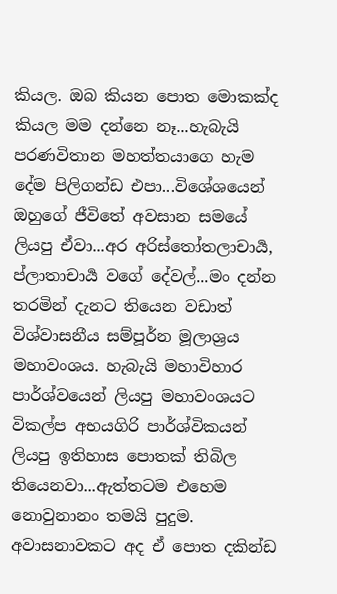කියල. ඔබ කියන පොත මොකක්ද කියල මම දන්නෙ නෑ...හැබැයි පරණවිතාන මහත්තයාගෙ හැම දේම පිලිගන්ඩ එපා...විශේශයෙන් ඔහුගේ ජීවිතේ අවසාන සමයේ ලියපු ඒවා...අර අරිස්තෝතලාචාර්‍ය, ප්ලාතාචාර්‍ය වගේ දේවල්...මං දන්න තරමින් දැනට තියෙන වඩාත් විශ්වාසනීය සම්පූර්න මූලාශ්‍රය මහාවංශය. හැබැයි මහාවිහාර පාර්ශ්වයෙන් ලියපු මහාවංශයට විකල්ප අභයගිරි පාර්ශ්විකයන් ලියපු ඉතිහාස පොතක් තිබිල තියෙනවා...ඇත්තටම එහෙම නොවුනානං තමයි පුදුම. අවාසනාවකට අද ඒ පොත දකින්ඩ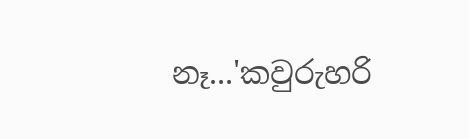නෑ...'කවුරුහරි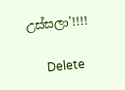උස්සලා'!!!!

      Delete